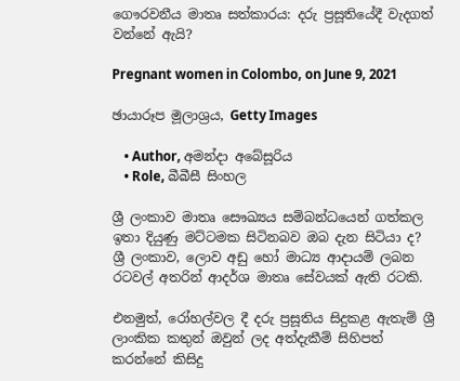ගෞරවනීය මාතෘ සත්කාරය: දරු ප්‍රසූතියේදී වැදගත් වන්නේ ඇයි?

Pregnant women in Colombo, on June 9, 2021

ඡායාරූප මූලාශ්‍රය, Getty Images

    • Author, අමන්දා අබේසූරිය
    • Role, බීබීසී සිංහල

ශ්‍රී ලංකාව මාතෘ සෞඛ්‍යය සම්බන්ධයෙන් ගත්කල ඉතා දියුණු මට්ටමක සිටිනබව ඔබ දැන සිටියා ද? ශ්‍රී ලංකාව, ලොව අඩු හෝ මාධ්‍ය ආදායම් ලබන රටවල් අතරින් ආදර්ශ මාතෘ සේවයක් ඇති රටකි.

එනමුත්, රෝහල්වල දී දරු ප්‍රසූතිය සිදුකළ ඇතැම් ශ්‍රී ලාංකික කතුන් ඔවුන් ලද අත්දැකීම් සිහිපත් කරන්නේ කිසිදු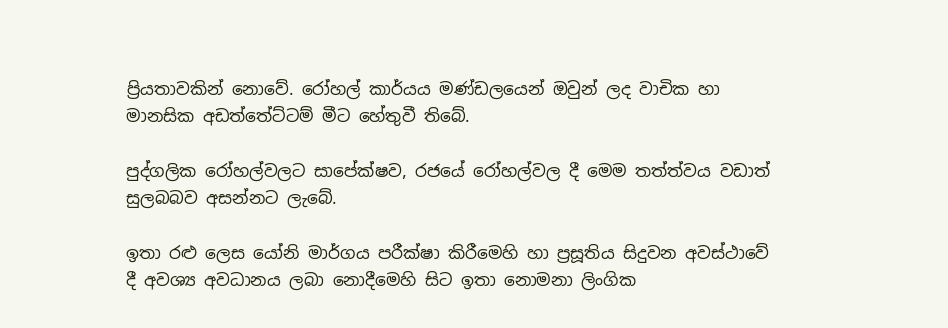ප්‍රියතාවකින් නොවේ. රෝහල් කාර්යය මණ්ඩලයෙන් ඔවුන් ලද වාචික හා මානසික අඩත්තේට්ටම් මීට හේතුවී තිබේ.

පුද්ගලික රෝහල්වලට සාපේක්ෂව, රජයේ රෝහල්වල දී මෙම තත්ත්වය වඩාත් සුලබබව අසන්නට ලැබේ.

ඉතා රළු ලෙස යෝනි මාර්ගය පරීක්ෂා කිරීමෙහි හා ප්‍රසූතිය සිදුවන අවස්ථාවේ දී අවශ්‍ය අවධානය ලබා නොදීමෙහි සිට ඉතා නොමනා ලිංගික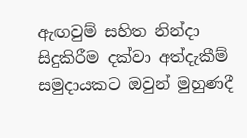ඇඟවුම් සහිත නින්දා සිදුකිරීම දක්වා අත්දැකීම් සමුදායකට ඔවුන් මුහුණදී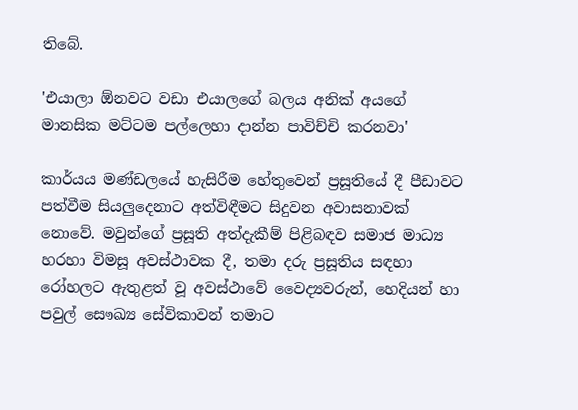තිබේ.

'එයාලා ඕනවට වඩා එයාලගේ බලය අනික් අයගේ මානසික මට්ටම පල්ලෙහා දාන්න පාවිච්චි කරනවා'

කාර්යය මණ්ඩලයේ හැසිරීම හේතුවෙන් ප්‍රසූතියේ දී පීඩාවට පත්වීම සියලුදෙනාට අත්විඳීමට සිදුවන අවාසනාවක් නොවේ. මවුන්ගේ ප්‍රසූති අත්දැකීම් පිළිබඳව සමාජ මාධ්‍ය හරහා විමසූ අවස්ථාවක දී, තමා දරු ප්‍රසූතිය සඳහා රෝහලට ඇතුළත් වූ අවස්ථාවේ වෛද්‍යවරුන්, හෙදියන් හා පවුල් සෞඛ්‍ය සේවිකාවන් තමාට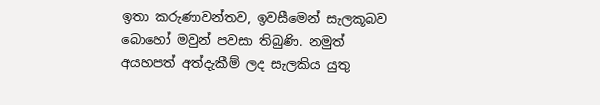ඉතා කරුණාවන්තව, ඉවසීමෙන් සැලකූබව බොහෝ මවුන් පවසා තිබුණි. නමුත් අයහපත් අත්දැකීම් ලද සැලකිය යුතු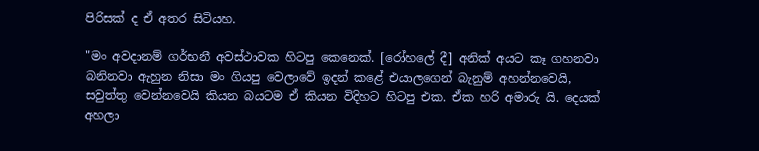පිරිසක් ද ඒ අතර සිටියහ.

"මං අවදානම් ගර්භනී අවස්ථාවක හිටපු කෙනෙක්. [රෝහලේ දී] අනික් අයට කෑ ගහනවා බනිනවා ඇහුන නිසා මං ගියපු වෙලාවේ ඉදන් කළේ එයාලගෙන් බැනුම් අහන්නවෙයි, සවුත්තු වෙන්නවෙයි කියන බයටම ඒ කියන විදිහට හිටපු එක. ඒක හරි අමාරු යි. දෙයක් අහලා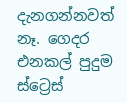දැනගන්නවත් නෑ. ගෙදර එනකල් පුදුම ස්ට්‍රෙස්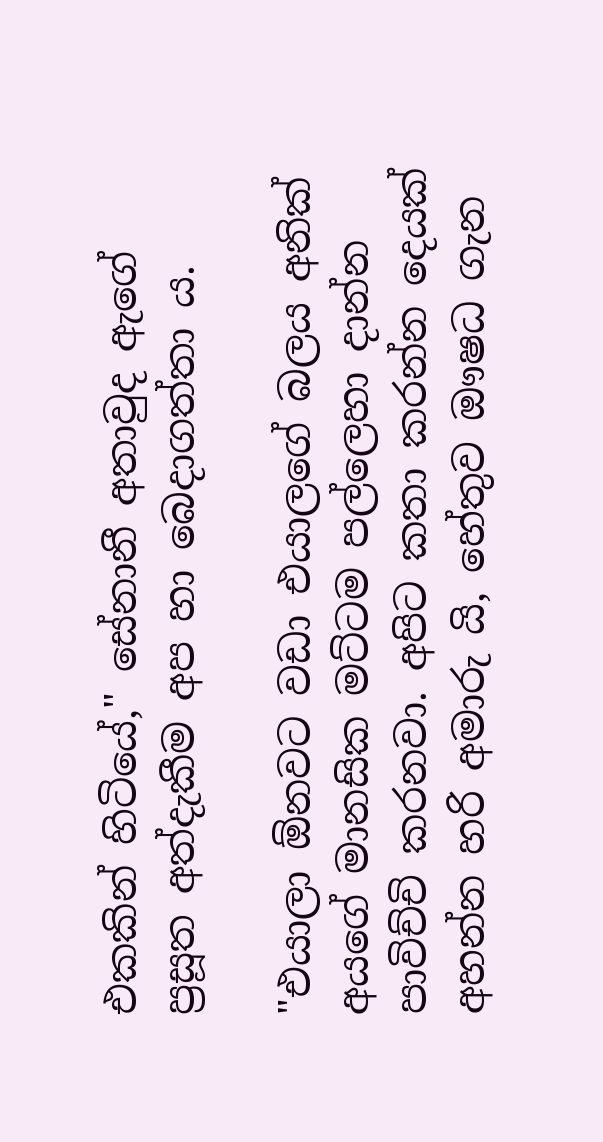එකකින් හිටියේ," සේනානී අතාවුද ඇගේ ප්‍රසූත අත්දැකීම අප හා බෙදාගත්තා ය.

"එයාලා ඕනවට වඩා එයාලගේ බලය අනික් අයගේ මානසික මට්ටම පල්ලෙහා දාන්න පාවිච්චි කරනවා. අපිට කතා කරන්න දෙයක් අහන්න හරි අමාරු යි, හේතුව ඖෂධ ගැන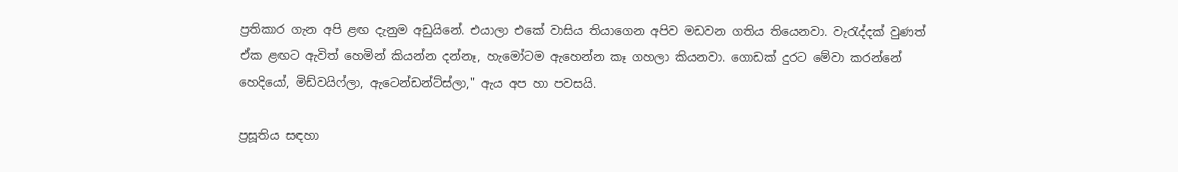ප්‍රතිකාර ගැන අපි ළඟ දැනුම අඩුයිනේ. එයාලා එකේ වාසිය තියාගෙන අපිව මඩවන ගතිය තියෙනවා. වැරැද්දක් වුණත් ඒක ළඟට ඇවිත් හෙමින් කියන්න දන්නෑ, හැමෝටම ඇහෙන්න කෑ ගහලා කියනවා. ගොඩක් දුරට මේවා කරන්නේ හෙදියෝ, මිඩ්වයිෆ්ලා, ඇටෙන්ඩන්ට්ස්ලා," ඇය අප හා පවසයි.

ප්‍රසූතිය සඳහා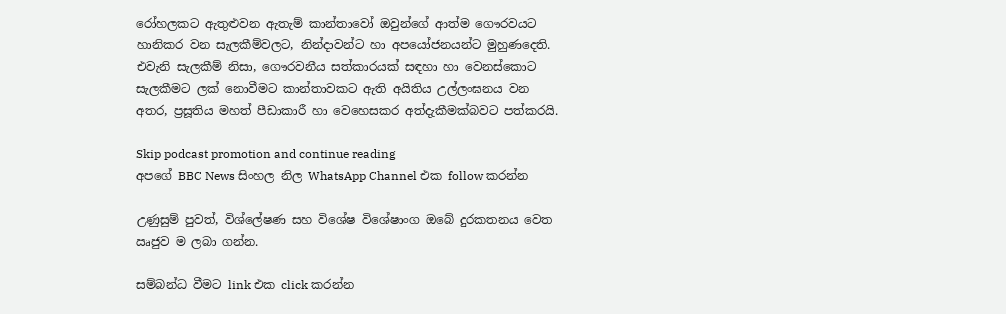රෝහලකට ඇතුළුවන ඇතැම් කාන්තාවෝ ඔවුන්ගේ ආත්ම ගෞරවයට හානිකර වන සැලකීම්වලට, නින්දාවන්ට හා අපයෝජනයන්ට මුහුණදෙති. එවැනි සැලකීම් නිසා, ගෞරවනීය සත්කාරයක් සඳහා හා වෙනස්කොට සැලකීමට ලක් නොවීමට කාන්තාවකට ඇති අයිතිය උල්ලංඝනය වන අතර, ප්‍රසූතිය මහත් පීඩාකාරී හා වෙහෙසකර අත්දැකීමක්බවට පත්කරයි.

Skip podcast promotion and continue reading
අපගේ BBC News සිංහල නිල WhatsApp Channel එක follow කරන්න

උණුසුම් පුවත්, විශ්ලේෂණ සහ විශේෂ විශේෂාංග ඔබේ දුරකතනය වෙත ඍජුව ම ලබා ගන්න.

සම්බන්ධ වීමට link එක click කරන්න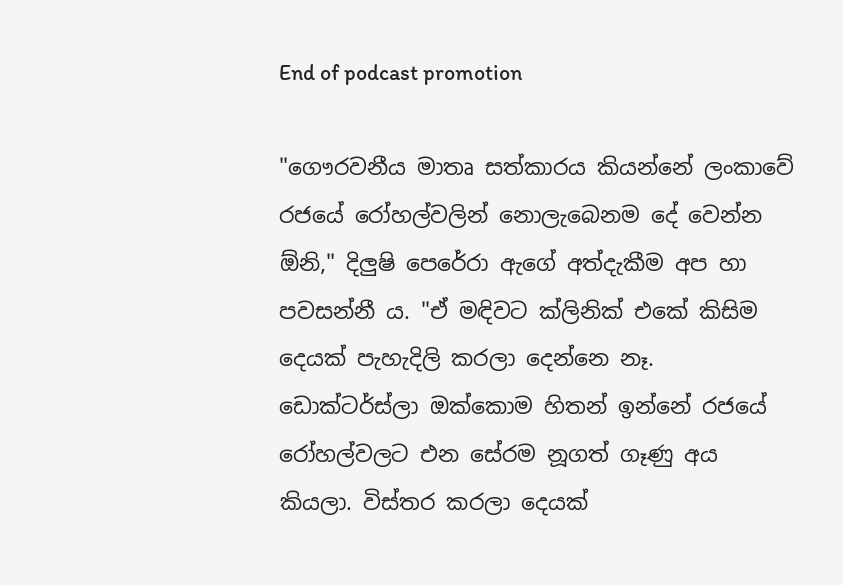End of podcast promotion

"ගෞරවනීය මාතෘ සත්කාරය කියන්නේ ලංකාවේ රජයේ රෝහල්වලින් නොලැබෙනම දේ වෙන්න ඕනි," දිලුෂි පෙරේරා ඇගේ අත්දැකීම අප හා පවසන්නී ය. "ඒ මඳිවට ක්ලිනික් එකේ කිසිම දෙයක් පැහැදිලි කරලා දෙන්නෙ නෑ. ඩොක්ටර්ස්ලා ඔක්කොම හිතන් ඉන්නේ රජයේ රෝහල්වලට එන සේරම නූගත් ගෑණු අය කියලා. විස්තර කරලා දෙයක්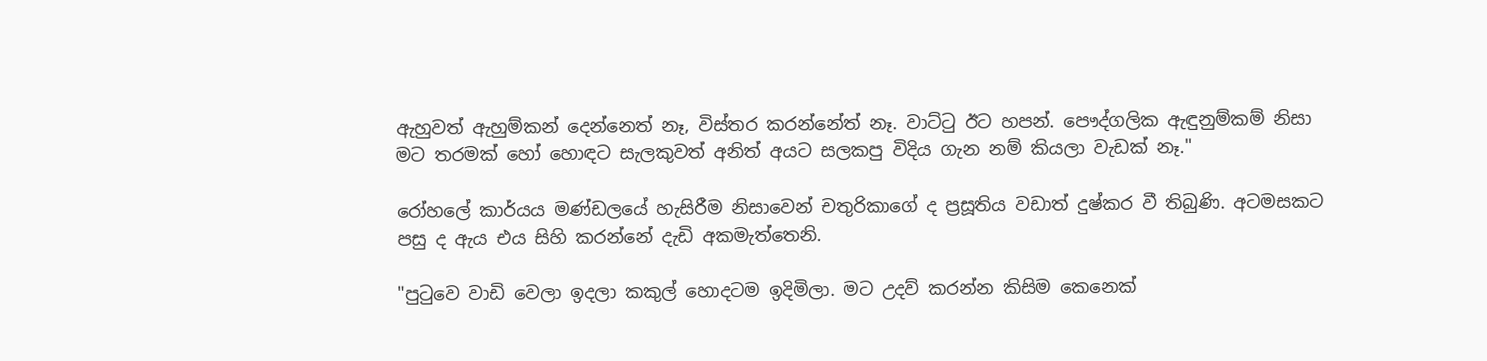ඇහුවත් ඇහුම්කන් දෙන්නෙත් නෑ, විස්තර කරන්නේත් නෑ. වාට්ටු ඊට හපන්. පෞද්ගලික ඇඳුනුම්කම් නිසා මට තරමක් හෝ හොඳට සැලකුවත් අනිත් අයට සලකපු විදිය ගැන නම් කියලා වැඩක් නෑ."

රෝහලේ කාර්යය මණ්ඩලයේ හැසිරීම නිසාවෙන් චතුරිකාගේ ද ප්‍රසූතිය වඩාත් දුෂ්කර වී තිබුණි. අටමසකට පසු ද ඇය එය සිහි කරන්නේ දැඩි අකමැත්තෙනි.

"පුටුවෙ වාඩි වෙලා ඉදලා කකුල් හොදටම ඉදිමිලා. මට උදව් කරන්න කිසිම කෙනෙක්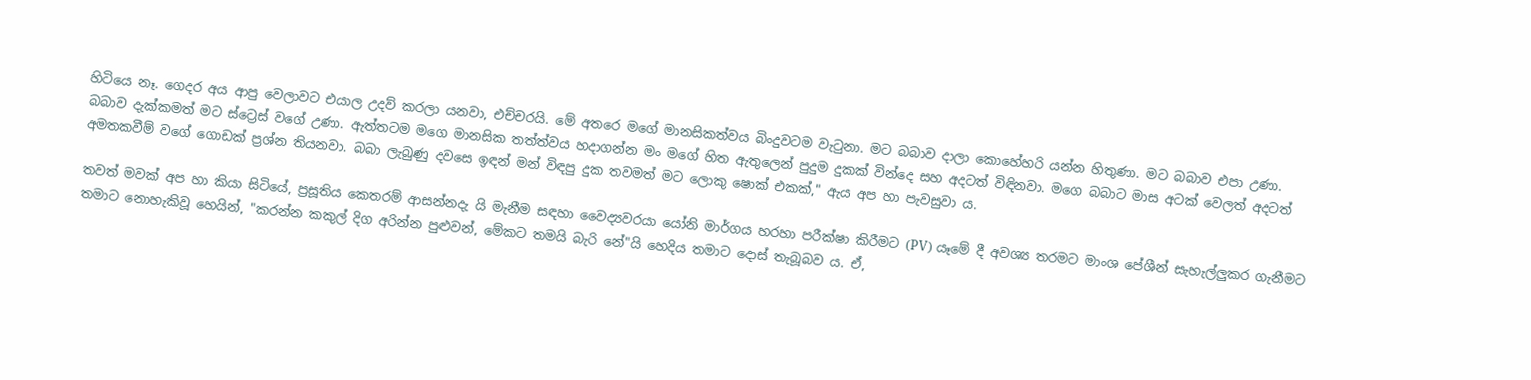හිටියෙ නෑ. ගෙදර අය ආපු වෙලාවට එයාල උදව් කරලා යනවා, එච්චරයි. මේ අතරෙ මගේ මානසිකත්වය බිංදුවටම වැටුනා. මට බබාව දාලා කොහේහරි යන්න හිතුණා. මට බබාව එපා උණා. බබාව දැක්කමත් මට ස්ට්‍රෙස් වගේ උණා. ඇත්තටම මගෙ මානසික තත්ත්වය හදාගන්න මං මගේ හිත ඇතුලෙන් පුදුම දුකක් වින්දෙ සහ අදටත් විඳිනවා. මගෙ බබාට මාස අටක් වෙලත් අදටත් අමතකවීම් වගේ ගොඩක් ප්‍රශ්න තියනවා. බබා ලැබුණු දවසෙ ඉඳන් මන් විඳපු දුක තවමත් මට ලොකු ෂොක් එකක්," ඇය අප හා පැවසුවා ය.

තවත් මවක් අප හා කියා සිටියේ, ප්‍රසූතිය කෙතරම් ආසන්නදැ යි මැනීම සඳහා වෛද්‍යවරයා යෝනි මාර්ගය හරහා පරීක්ෂා කිරීමට (PV) යෑමේ දී අවශ්‍ය තරමට මාංශ පේශීන් සැහැල්ලුකර ගැනීමට තමාට නොහැකිවූ හෙයින්, "කරන්න කකුල් දිග අරින්න පුළුවන්, මේකට තමයි බැරි නේ"යි හෙදිය තමාට දොස් තැබූබව ය. ඒ,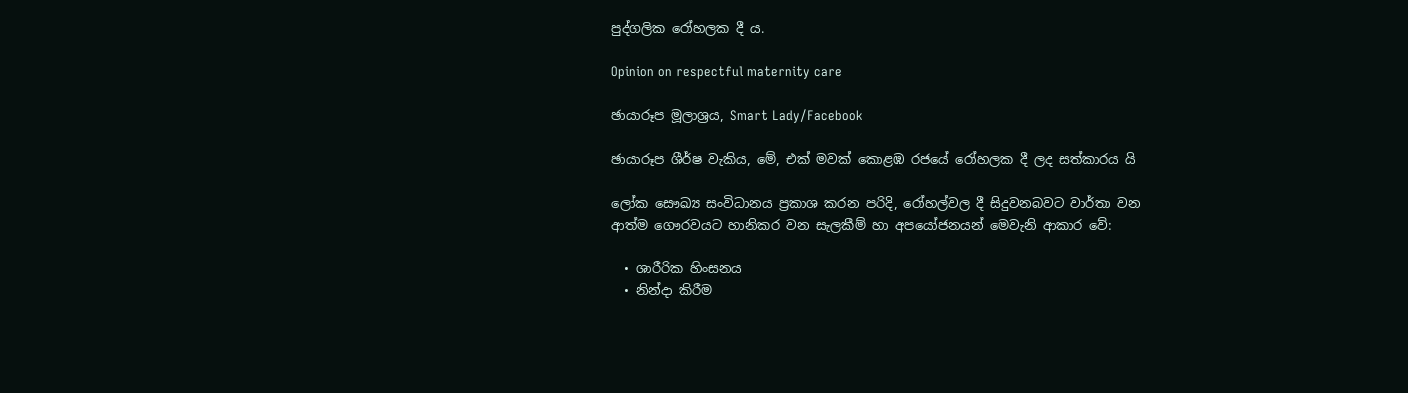පුද්ගලික රෝහලක දී ය.

Opinion on respectful maternity care

ඡායාරූප මූලාශ්‍රය, Smart Lady/Facebook

ඡායාරූප ශීර්ෂ වැකිය, මේ, එක් මවක් කොළඹ රජයේ රෝහලක දී ලද සත්කාරය යි

ලෝක සෞඛ්‍ය සංවිධානය ප්‍රකාශ කරන පරිදි, රෝහල්වල දී සිදුවනබවට වාර්තා වන ආත්ම ගෞරවයට හානිකර වන සැලකීම් හා අපයෝජනයන් මෙවැනි ආකාර වේ:

  • ශාරීරික හිංසනය
  • නින්දා කිරීම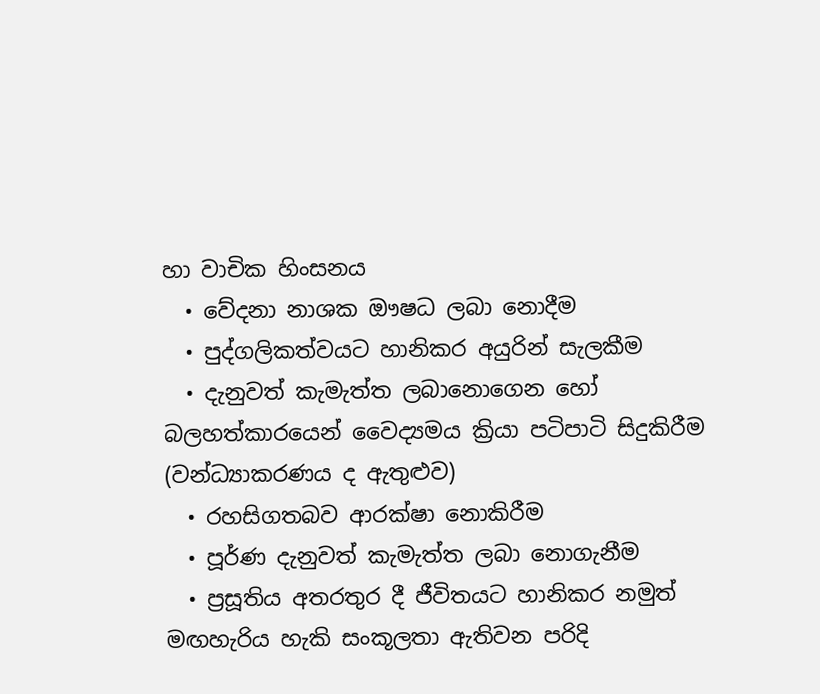හා වාචික හිංසනය
  • වේදනා නාශක ඖෂධ ලබා නොදීම
  • පුද්ගලිකත්වයට හානිකර අයුරින් සැලකීම
  • දැනුවත් කැමැත්ත ලබානොගෙන හෝ බලහත්කාරයෙන් වෛද්‍යමය ක්‍රියා පටිපාටි සිදුකිරීම (වන්ධ්‍යාකරණය ද ඇතුළුව)
  • රහසිගතබව ආරක්ෂා නොකිරීම
  • පූර්ණ දැනුවත් කැමැත්ත ලබා නොගැනීම
  • ප්‍රසූතිය අතරතුර දී ජීවිතයට හානිකර නමුත් මඟහැරිය හැකි සංකූලතා ඇතිවන පරිදි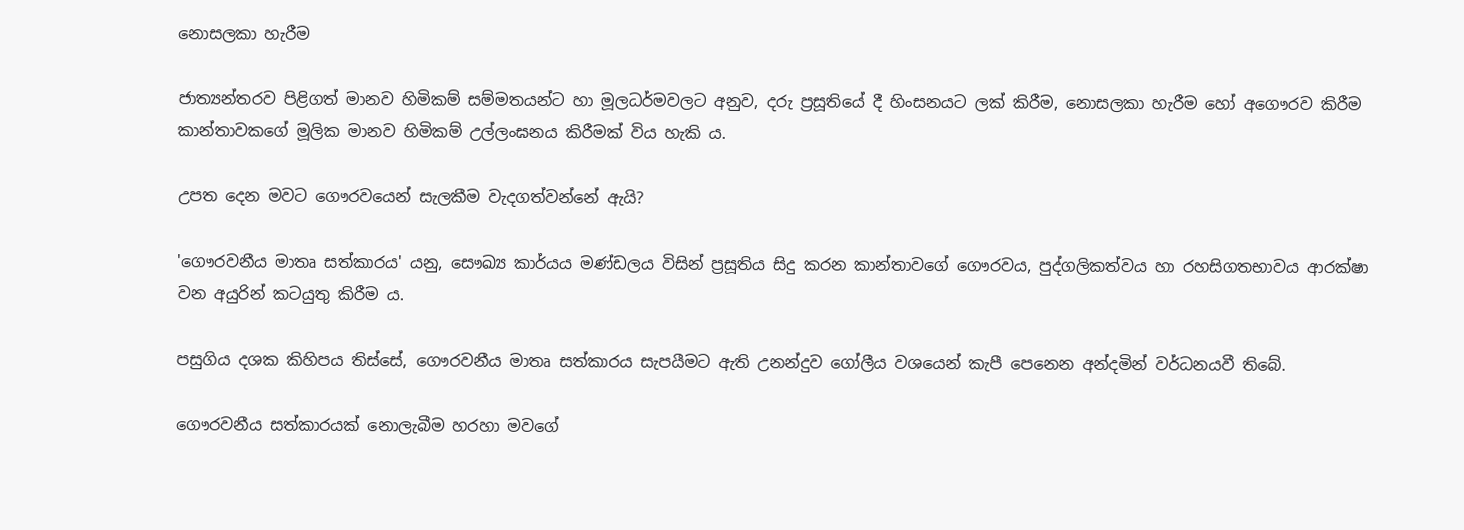නොසලකා හැරීම

ජාත්‍යන්තරව පිළිගත් මානව හිමිකම් සම්මතයන්ට හා මූලධර්මවලට අනුව, දරු ප්‍රසූතියේ දී හිංසනයට ලක් කිරීම, නොසලකා හැරීම හෝ අගෞරව කිරීම කාන්තාවකගේ මූලික මානව හිමිකම් උල්ලංඝනය කිරීමක් විය හැකි ය.

උපත දෙන මවට ගෞරවයෙන් සැලකීම වැදගත්වන්නේ ඇයි?

'ගෞරවනීය මාතෘ සත්කාරය' යනු, සෞඛ්‍ය කාර්යය මණ්ඩලය විසින් ප්‍රසූතිය සිදු කරන කාන්තාවගේ ගෞරවය, පුද්ගලිකත්වය හා රහසිගතභාවය ආරක්ෂා වන අයුරින් කටයුතු කිරීම ය.

පසුගිය දශක කිහිපය තිස්සේ, ගෞරවනීය මාතෘ සත්කාරය සැපයීමට ඇති උනන්දුව ගෝලීය වශයෙන් කැපී පෙනෙන අන්දමින් වර්ධනයවී තිබේ.

ගෞරවනීය සත්කාරයක් නොලැබීම හරහා මවගේ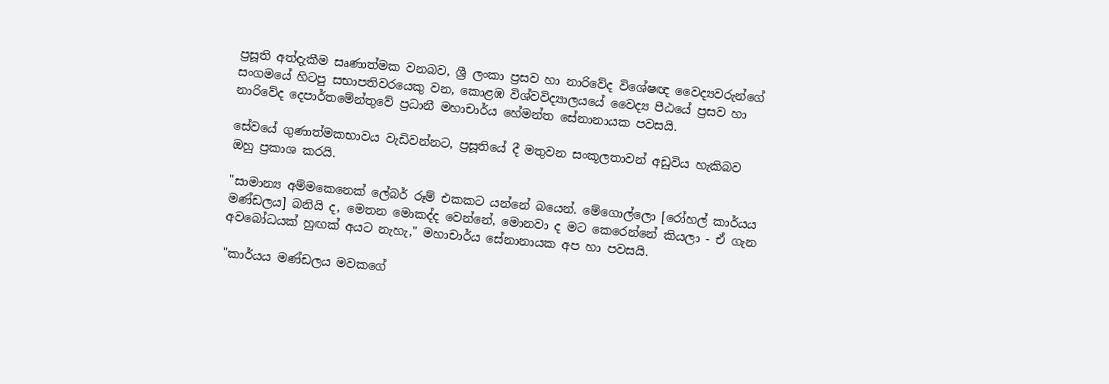ප්‍රසූති අත්දැකීම සෘණාත්මක වනබව, ශ්‍රී ලංකා ප්‍රසව හා නාරිවේද විශේෂඥ වෛද්‍යවරුන්ගේ සංගමයේ හිටපු සභාපතිවරයෙකු වන, කොළඹ විශ්වවිද්‍යාලයයේ වෛද්‍ය පීඨයේ ප්‍රසව හා නාරිවේද දෙපාර්තමේන්තුවේ ප්‍රධානී මහාචාර්ය හේමන්ත සේනානායක පවසයි.

සේවයේ ගුණාත්මකභාවය වැඩිවන්නට, ප්‍රසූතියේ දී මතුවන සංකූලතාවන් අඩුවිය හැකිබව ඔහු ප්‍රකාශ කරයි.

"සාමාන්‍ය අම්මකෙනෙක් ලේබර් රූම් එකකට යන්නේ බයෙන්. මේගොල්ලො [රෝහල් කාර්යය මණ්ඩලය] බනියි ද, මෙතන මොකද්ද වෙන්නේ, මොනවා ද මට කෙරෙන්නේ කියලා - ඒ ගැන අවබෝධයක් හුඟක් අයට නැහැ," මහාචාර්ය සේනානායක අප හා පවසයි.

"කාර්යය මණ්ඩලය මවකගේ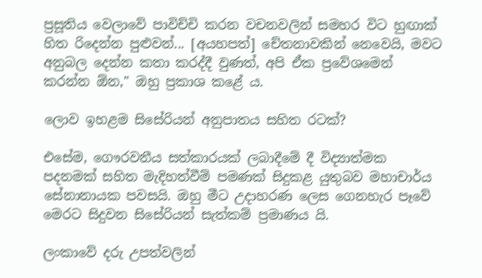ප්‍රසූතිය වෙලාවේ පාවිච්චි කරන වචනවලින් සමහර විට හුඟාක් හිත රිදෙන්න පුළුවන්... [අයහපත්] චේතනාවකින් නෙවෙයි, මවට අනුබල දෙන්න කතා කරද්දී වුණත්, අපි ඒක ප්‍රවේශමෙන් කරන්න ඕන," ඔහු ප්‍රකාශ කළේ ය.

ලොව ඉහළම සිසේරියන් අනුපාතය සහිත රටක්?

එසේම, ගෞරවනීය සත්කාරයක් ලබාදීමේ දී විද්‍යාත්මක පදනමක් සහිත මැදිහත්වීම් පමණක් සිදුකළ යුතුබව මහාචාර්ය සේනානායක පවසයි. ඔහු මීට උදාහරණ ලෙස ගෙනහැර පෑවේ මෙරට සිදුවන සිසේරියන් සැත්කම් ප්‍රමාණය යි.

ලංකාවේ දරු උපත්වලින්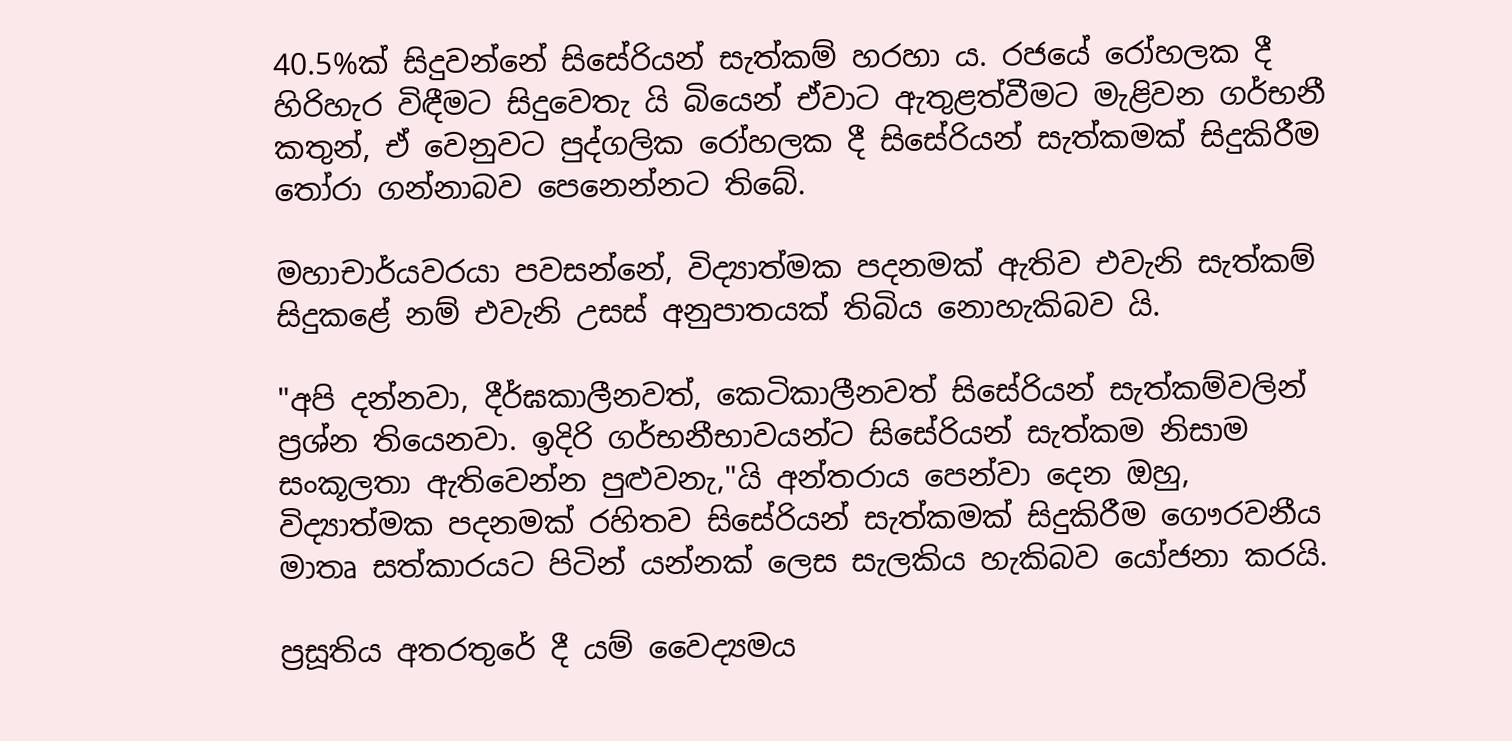40.5%ක් සිදුවන්නේ සිසේරියන් සැත්කම් හරහා ය. රජයේ රෝහලක දී හිරිහැර විඳීමට සිදුවෙතැ යි බියෙන් ඒවාට ඇතුළත්වීමට මැළිවන ගර්භනී කතුන්, ඒ වෙනුවට පුද්ගලික රෝහලක දී සිසේරියන් සැත්කමක් සිදුකිරීම තෝරා ගන්නාබව පෙනෙන්නට තිබේ.

මහාචාර්යවරයා පවසන්නේ, විද්‍යාත්මක පදනමක් ඇතිව එවැනි සැත්කම් සිදුකළේ නම් එවැනි උසස් අනුපාතයක් තිබිය නොහැකිබව යි.

"අපි දන්නවා, දීර්ඝකාලීනවත්, කෙටිකාලීනවත් සිසේරියන් සැත්කම්වලින් ප්‍රශ්න තියෙනවා. ඉදිරි ගර්භනීභාවයන්ට සිසේරියන් සැත්කම නිසාම සංකූලතා ඇතිවෙන්න පුළුවනැ,"යි අන්තරාය පෙන්වා දෙන ඔහු, විද්‍යාත්මක පදනමක් රහිතව සිසේරියන් සැත්කමක් සිදුකිරීම ගෞරවනීය මාතෘ සත්කාරයට පිටින් යන්නක් ලෙස සැලකිය හැකිබව යෝජනා කරයි.

ප්‍රසූතිය අතරතුරේ දී යම් වෛද්‍යමය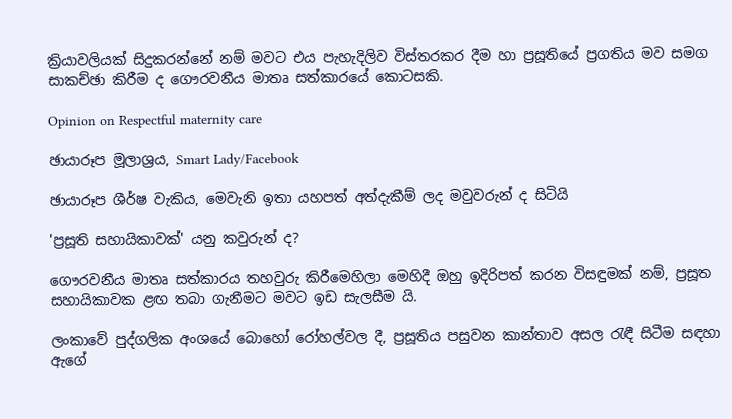ක්‍රියාවලියක් සිදුකරන්නේ නම් මවට එය පැහැදිලිව විස්තරකර දීම හා ප්‍රසූතියේ ප්‍රගතිය මව සමග සාකච්ඡා කිරීම ද ගෞරවනීය මාතෘ සත්කාරයේ කොටසකි.

Opinion on Respectful maternity care

ඡායාරූප මූලාශ්‍රය, Smart Lady/Facebook

ඡායාරූප ශීර්ෂ වැකිය, මෙවැනි ඉතා යහපත් අත්දැකීම් ලද මවුවරුන් ද සිටියි

'ප්‍රසූති සහායිකාවක්' යනු කවුරුන් ද?

ගෞරවනීය මාතෘ සත්කාරය තහවුරු කිරීමෙහිලා මෙහිදී ඔහු ඉදිරිපත් කරන විසඳුමක් නම්, ප්‍රසූත සහායිකාවක ළඟ තබා ගැනීමට මවට ඉඩ සැලසීම යි.

ලංකාවේ පුද්ගලික අංශයේ බොහෝ රෝහල්වල දී, ප්‍රසූතිය පසුවන කාන්තාව අසල රැඳී සිටීම සඳහා ඇගේ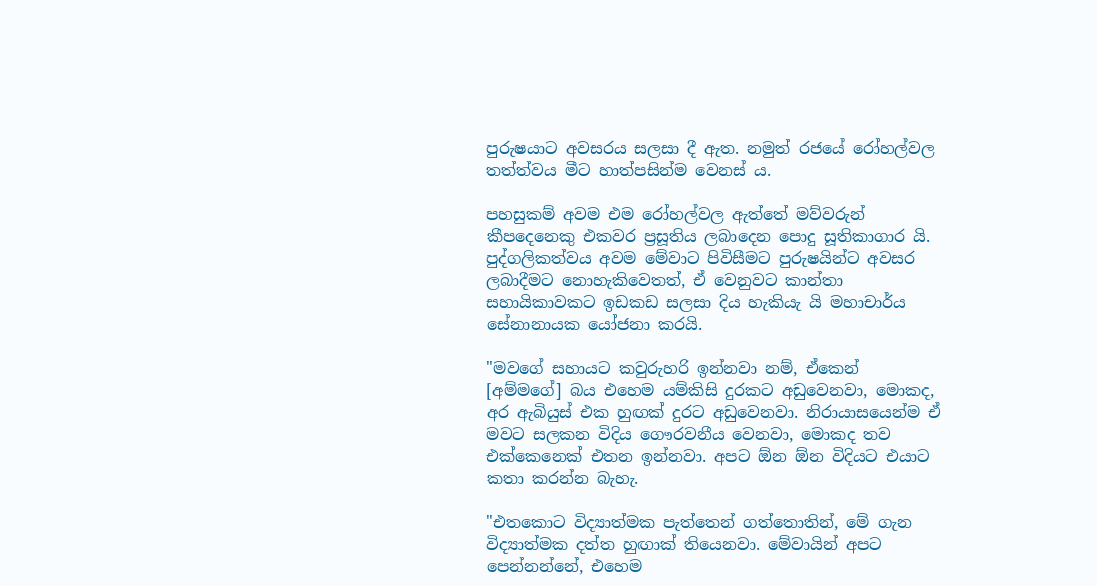පුරුෂයාට අවසරය සලසා දී ඇත. නමුත් රජයේ රෝහල්වල තත්ත්වය මීට හාත්පසින්ම වෙනස් ය.

පහසුකම් අවම එම රෝහල්වල ඇත්තේ මව්වරුන් කීපදෙනෙකු එකවර ප්‍රසූතිය ලබාදෙන පොදු සූතිකාගාර යි. පුද්ගලිකත්වය අවම මේවාට පිවිසීමට පුරුෂයින්ට අවසර ලබාදීමට නොහැකිවෙතත්, ඒ වෙනුවට කාන්තා සහායිකාවකට ඉඩකඩ සලසා දිය හැකියැ යි මහාචාර්ය සේනානායක යෝජනා කරයි.

"මවගේ සහායට කවුරුහරි ඉන්නවා නම්, ඒකෙන් [අම්මගේ] බය එහෙම යම්කිසි දුරකට අඩුවෙනවා, මොකද, අර ඇබියුස් එක හුඟක් දුරට අඩුවෙනවා. නිරායාසයෙන්ම ඒ මවට සලකන විදිය ගෞරවනීය වෙනවා, මොකද තව එක්කෙනෙක් එතන ඉන්නවා. අපට ඕන ඕන විදියට එයාට කතා කරන්න බැහැ.

"එතකොට විද්‍යාත්මක පැත්තෙන් ගත්තොතින්, මේ ගැන විද්‍යාත්මක දත්ත හුඟාක් තියෙනවා. මේවායින් අපට පෙන්නන්නේ, එහෙම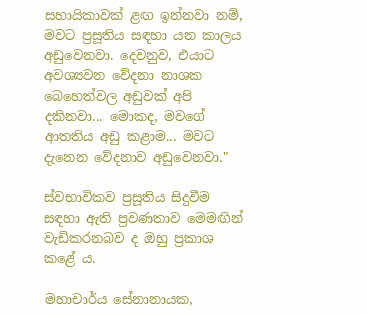සහායිකාවක් ළඟ ඉන්නවා නම්, මවට ප්‍රසූතිය සඳහා යන කාලය අඩුවෙනවා. දෙවනුව, එයාට අවශ්‍යවන වේදනා නාශක බෙහෙත්වල අඩුවක් අපි දකිනවා... මොකද, මවගේ ආතතිය අඩු කළාම... මවට දැනෙන වේදනාව අඩුවෙනවා."

ස්වභාවිකව ප්‍රසූතිය සිදුවීම සඳහා ඇති ප්‍රවණතාව මෙමඟින් වැඩිකරනබව ද ඔහු ප්‍රකාශ කළේ ය.

මහාචාර්ය සේනානායක,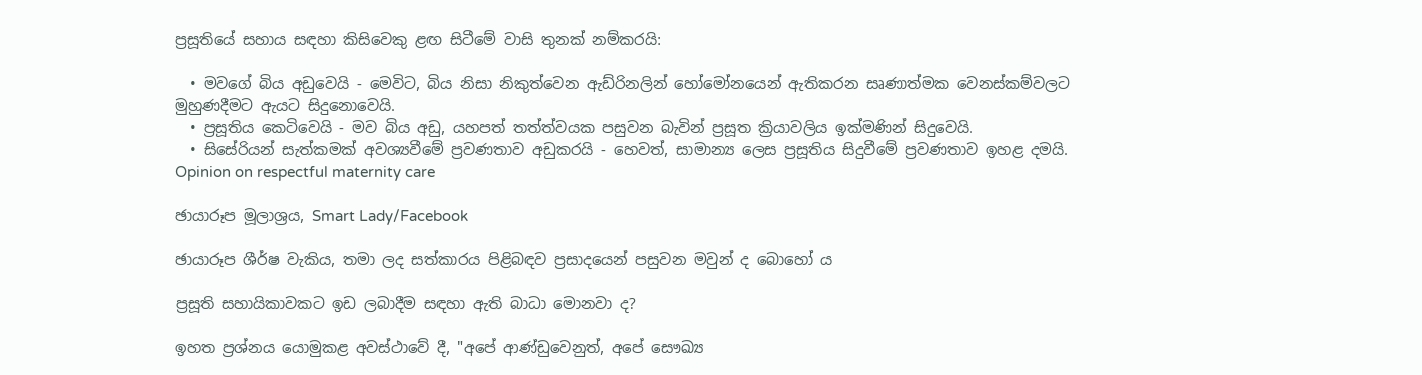ප්‍රසූතියේ සහාය සඳහා කිසිවෙකු ළඟ සිටීමේ වාසි තුනක් නම්කරයි:

  • මවගේ බිය අඩුවෙයි - මෙවිට, බිය නිසා නිකුත්වෙන ඇඩ්රිනලින් හෝමෝනයෙන් ඇතිකරන සෘණාත්මක වෙනස්කම්වලට මුහුණදීමට ඇයට සිදුනොවෙයි.
  • ප්‍රසූතිය කෙටිවෙයි - මව බිය අඩු, යහපත් තත්ත්වයක පසුවන බැවින් ප්‍රසූත ක්‍රියාවලිය ඉක්මණින් සිදුවෙයි.
  • සිසේරියන් සැත්කමක් අවශ්‍යවීමේ ප්‍රවණතාව අඩුකරයි - හෙවත්, සාමාන්‍ය ලෙස ප්‍රසූතිය සිදුවීමේ ප්‍රවණතාව ඉහළ දමයි.
Opinion on respectful maternity care

ඡායාරූප මූලාශ්‍රය, Smart Lady/Facebook

ඡායාරූප ශීර්ෂ වැකිය, තමා ලද සත්කාරය පිළිබඳව ප්‍රසාදයෙන් පසුවන මවුන් ද බොහෝ ය

ප්‍රසූති සහායිකාවකට ඉඩ ලබාදීම සඳහා ඇති බාධා මොනවා ද?

ඉහත ප්‍රශ්නය යොමුකළ අවස්ථාවේ දී, "අපේ ආණ්ඩුවෙනුත්, අපේ සෞඛ්‍ය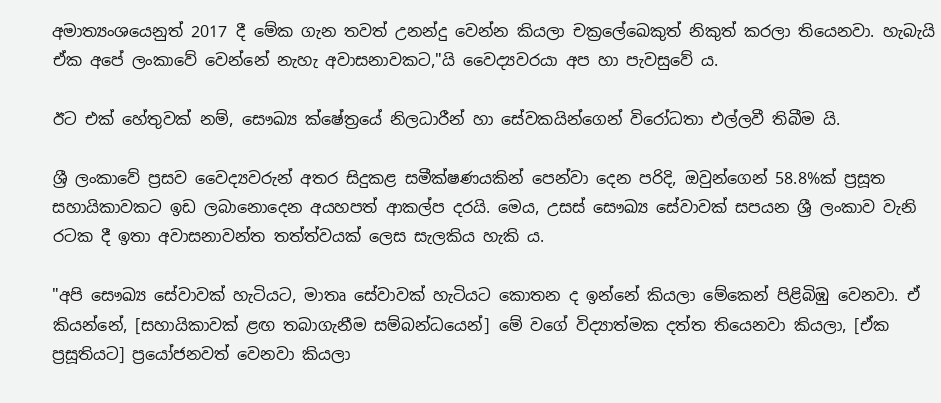අමාත්‍යංශයෙනුත් 2017 දී මේක ගැන තවත් උනන්දු වෙන්න කියලා චක්‍රලේඛෙකුත් නිකුත් කරලා තියෙනවා. හැබැයි ඒක අපේ ලංකාවේ වෙන්නේ නැහැ අවාසනාවකට,"යි වෛද්‍යවරයා අප හා පැවසුවේ ය.

ඊට එක් හේතුවක් නම්, සෞඛ්‍ය ක්ෂේත්‍රයේ නිලධාරීන් හා සේවකයින්ගෙන් විරෝධතා එල්ලවී තිබීම යි.

ශ්‍රී ලංකාවේ ප්‍රසව වෛද්‍යවරුන් අතර සිදුකළ සමීක්ෂණයකින් පෙන්වා දෙන පරිදි, ඔවුන්ගෙන් 58.8%ක් ප්‍රසූත සහායිකාවකට ඉඩ ලබානොදෙන අයහපත් ආකල්ප දරයි. මෙය, උසස් සෞඛ්‍ය සේවාවක් සපයන ශ්‍රී ලංකාව වැනි රටක දී ඉතා අවාසනාවන්ත තත්ත්වයක් ලෙස සැලකිය හැකි ය.

"අපි සෞඛ්‍ය සේවාවක් හැටියට, මාතෘ සේවාවක් හැටියට කොතන ද ඉන්නේ කියලා මේකෙන් පිළිබිඹු වෙනවා. ඒ කියන්නේ, [සහායිකාවක් ළඟ තබාගැනීම සම්බන්ධයෙන්] මේ වගේ විද්‍යාත්මක දත්ත තියෙනවා කියලා, [ඒක ප්‍රසූතියට] ප්‍රයෝජනවත් වෙනවා කියලා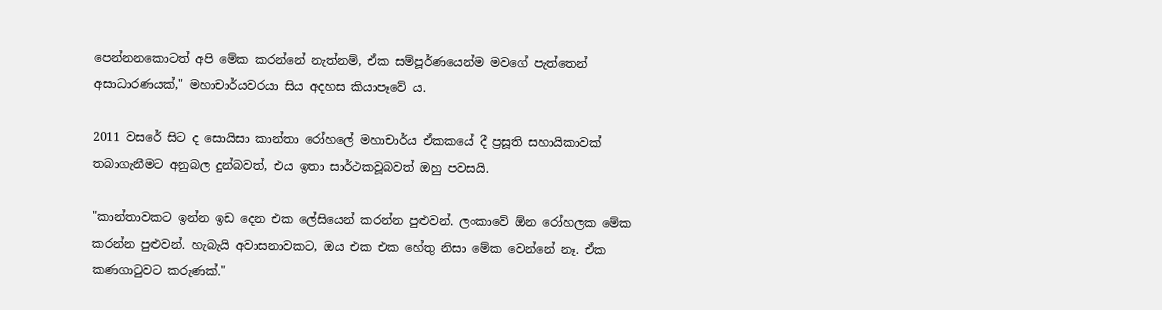පෙන්නනකොටත් අපි මේක කරන්නේ නැත්නම්, ඒක සම්පූර්ණයෙන්ම මවගේ පැත්තෙන් අසාධාරණයක්," මහාචාර්යවරයා සිය අදහස කියාපෑවේ ය.

2011 වසරේ සිට ද සොයිසා කාන්තා රෝහලේ මහාචාර්ය ඒකකයේ දී ප්‍රසූති සහායිකාවක් තබාගැනීමට අනුබල දුන්බවත්, එය ඉතා සාර්ථකවූබවත් ඔහු පවසයි.

"කාන්තාවකට ඉන්න ඉඩ දෙන එක ලේසියෙන් කරන්න පුළුවන්. ලංකාවේ ඕන රෝහලක මේක කරන්න පුළුවන්. හැබැයි අවාසනාවකට, ඔය එක එක හේතු නිසා මේක වෙන්නේ නෑ. ඒක කණගාටුවට කරුණක්."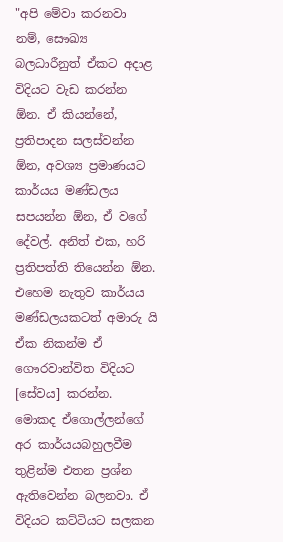"අපි මේවා කරනවා නම්, සෞඛ්‍ය බලධාරීනුත් ඒකට අදාළ විදියට වැඩ කරන්න ඕන. ඒ කියන්නේ, ප්‍රතිපාදන සලස්වන්න ඕන, අවශ්‍ය ප්‍රමාණයට කාර්යය මණ්ඩලය සපයන්න ඕන, ඒ වගේ දේවල්. අනිත් එක, හරි ප්‍රතිපත්ති තියෙන්න ඕන. එහෙම නැතුව කාර්යය මණ්ඩලයකටත් අමාරු යි ඒක නිකන්ම ඒ ගෞරවාන්විත විදියට [සේවය] කරන්න. මොකද ඒගොල්ලන්ගේ අර කාර්යයබහුලවීම තුළින්ම එතන ප්‍රශ්න ඇතිවෙන්න බලනවා. ඒ විදියට කට්ටියට සලකන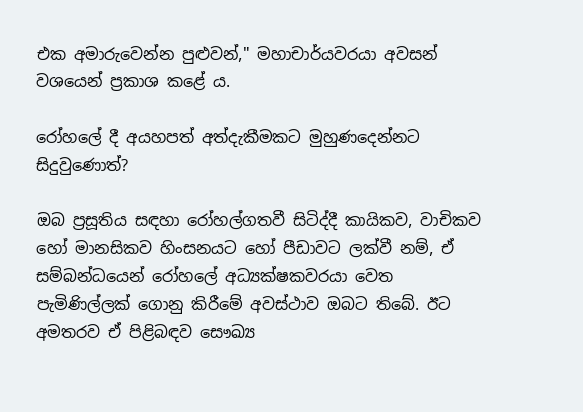එක අමාරුවෙන්න පුළුවන්," මහාචාර්යවරයා අවසන් වශයෙන් ප්‍රකාශ කළේ ය.

රෝහලේ දී අයහපත් අත්දැකීමකට මුහුණදෙන්නට සිදුවුණොත්?

ඔබ ප්‍රසූතිය සඳහා රෝහල්ගතවී සිටිද්දී කායිකව, වාචිකව හෝ මානසිකව හිංසනයට හෝ පීඩාවට ලක්වී නම්, ඒ සම්බන්ධයෙන් රෝහලේ අධ්‍යක්ෂකවරයා වෙත පැමිණිල්ලක් ගොනු කිරීමේ අවස්ථාව ඔබට තිබේ. ඊට අමතරව ඒ පිළිබඳව සෞඛ්‍ය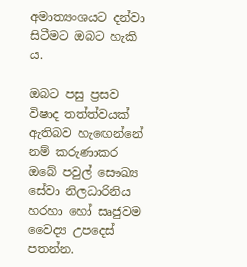අමාත්‍යංශයට දන්වා සිටීමට ඔබට හැකි ය.

ඔබට පසු ප්‍රසව විෂාද තත්ත්වයක් ඇතිබව හැඟෙන්නේ නම් කරුණාකර ඔබේ පවුල් සෞඛ්‍ය සේවා නිලධාරිනිය හරහා හෝ සෘජුවම වෛද්‍ය උපදෙස් පතන්න.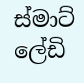ස්මාට් ලේඩි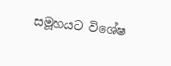සමූහයට විශේෂ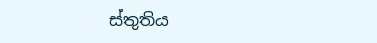ස්තුතිය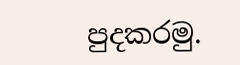පුදකරමු.